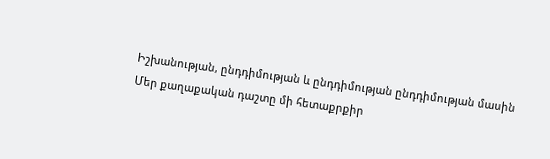Իշխանության, ընդդիմության և ընդդիմության ընդդիմության մասին
Մեր քաղաքական դաշտը մի հետաքրքիր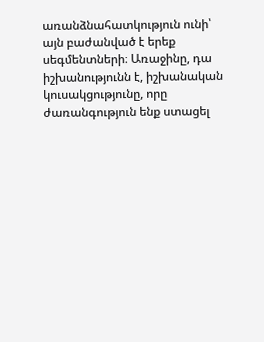առանձնահատկություն ունի՝ այն բաժանված է երեք սեգմենտների։ Առաջինը, դա իշխանությունն է, իշխանական կուսակցությունը, որը ժառանգություն ենք ստացել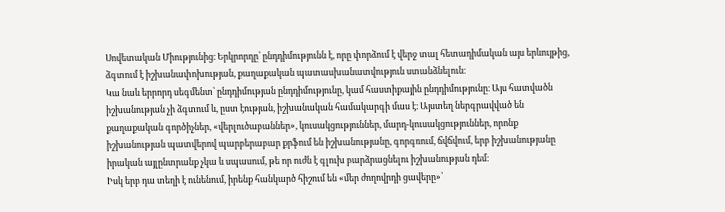Սովետական Միությունից։ Երկրորդը՝ ընդդիմությունն է, որը փորձում է վերջ տալ հետադիմական այս երևույթից, ձգտում է իշխանափոխության, քաղաքական պատասխանատվություն ստանձնելուն։
Կա նաև երրորդ սեգմենտ՝ ընդդիմության ընդդիմությունը, կամ հաստիքային ընդդիմությունը։ Այս հատվածն իշխանության չի ձգտում և, ըստ էության, իշխանական համակարգի մաս է։ Այստեղ ներգրավված են քաղաքական գործիչներ, «վերլուծաբաններ», կուսակցություններ, մարդ-կուսակցություններ, որոնք իշխանության պատվերով պարբերաբար քրֆում են իշխանությանը, գորգռում, ճվճվում, երբ իշխանությանը իրական այլընտրանք չկա և սպասում, թե որ ուժն է գլուխ բարձրացնելու իշխանության դեմ։
Իսկ երբ դա տեղի է ունենում, իրենք հանկարծ հիշում են «մեր ժողովրդի ցավերը»՝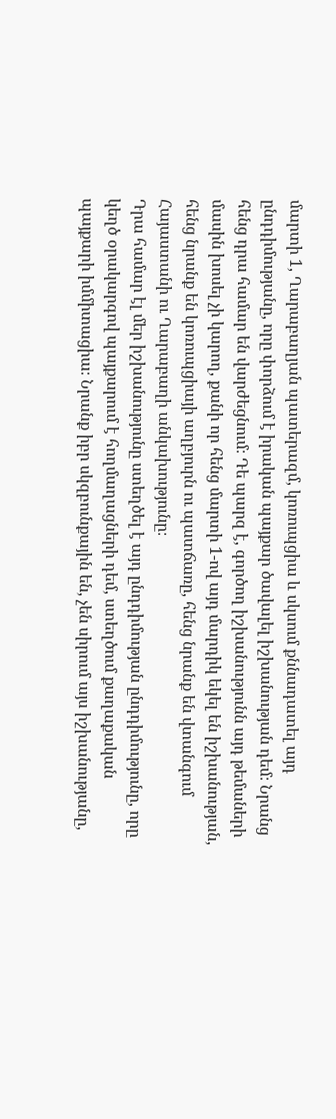մարտի 1, Ղարաբաղյան պատերազմ, կոռուպցիա և սկսում քննադատել այդ ընդդիմությանը, որը փորձում է իրական պայքար ծավալել իշխանության դեմ։ Նրանց հենց դրա համար են վարժեցնում։ Դե պարզ է, գործող իշխանությունն այդ թեմաների մասին խոսել չի կարող, քանի որ հենց մարտի 1-ով այդ մարդիկ եկել են իշխանության, հենց նրանք են կոռուպցիայի աղբյուրն ու պատճառը, հենց նրանք են վտանգում Հայաստանի ու Ղարաբաղի անկախությունը։
Դրա համար էլ մեր իշխանությունը ստեղծել է այդ ընդդիմության ընդդիմությունը, որը կեղծ օրակարգով պայքարում է հողմաղացների դեմ, ստեղծում քաղաքական պայքարի իմմիտացիա։ Նրանք իբր սկզբունքային են, չեն սիրում այս իշխանությանը,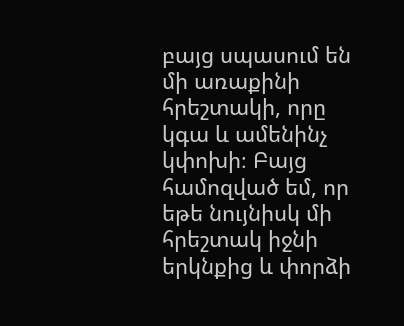բայց սպասում են մի առաքինի հրեշտակի, որը կգա և ամենինչ կփոխի։ Բայց համոզված եմ, որ եթե նույնիսկ մի հրեշտակ իջնի երկնքից և փորձի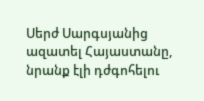Սերժ Սարգսյանից ազատել Հայաստանը, նրանք էլի դժգոհելու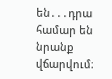են․․․դրա համար են նրանք վճարվում։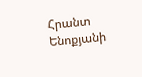Հրանտ Ենոքյանի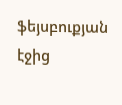ֆեյսբուքյան էջից